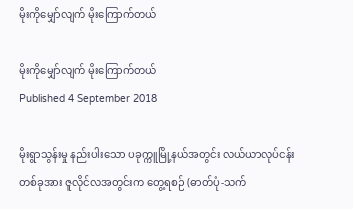မိုးကိုမျှော်လျက် မိုးကြောက်တယ်

မိုးကိုမျှော်လျက် မိုးကြောက်တယ်
Published 4 September 2018

မိုးရွာသွန်းမှု နည်းပါးသော ပခုက္ကူမြို့နယ်အတွင်း လယ်ယာလုပ်ငန်း တစ်ခုအား ဇူလိုင်လအတွင်းက တွေ့ရစဉ် (ဓာတ်ပုံ-သက်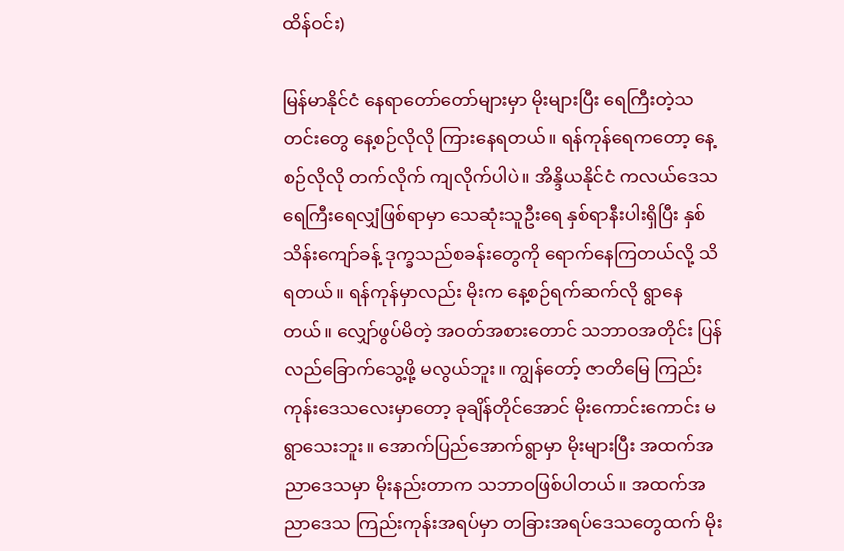ထိန်ဝင်း)

မြန်မာနိုင်ငံ နေရာတော်တော်များမှာ မိုးများပြီး ရေကြီးတဲ့သတင်းတွေ နေ့စဉ်လိုလို ကြားနေရတယ်။ ရန်ကုန်ရေကတော့ နေ့စဉ်လိုလို တက်လိုက် ကျလိုက်ပါပဲ။ အိန္ဒိယနိုင်ငံ ကလယ်ဒေသ ရေကြီးရေလျှံဖြစ်ရာမှာ သေဆုံးသူဦးရေ နှစ်ရာနီးပါးရှိပြီး နှစ်သိန်းကျော်ခန့် ဒုက္ခသည်စခန်းတွေကို ရောက်နေကြတယ်လို့ သိရတယ်။ ရန်ကုန်မှာလည်း မိုးက နေ့စဉ်ရက်ဆက်လို ရွာနေတယ်။ လျှော်ဖွပ်မိတဲ့ အဝတ်အစားတောင် သဘာဝအတိုင်း ပြန်လည်ခြောက်သွေ့ဖို့ မလွယ်ဘူး။ ကျွန်တော့် ဇာတိမြေ ကြည်းကုန်းဒေသလေးမှာတော့ ခုချိန်တိုင်အောင် မိုးကောင်းကောင်း မရွာသေးဘူး။ အောက်ပြည်အောက်ရွာမှာ မိုးများပြီး အထက်အညာဒေသမှာ မိုးနည်းတာက သဘာဝဖြစ်ပါတယ်။ အထက်အညာဒေသ ကြည်းကုန်းအရပ်မှာ တခြားအရပ်ဒေသတွေထက် မိုး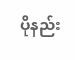ပိုနည်း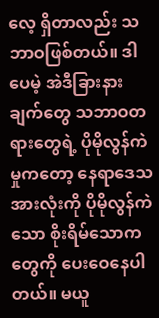လေ့ ရှိတာလည်း သဘာဝဖြစ်တယ်။ ဒါပေမဲ့ အဲဒီခြားနားချက်တွေ သဘာဝတရားတွေရဲ့ ပိုမိုလွန်ကဲမှုကတော့ နေရာဒေသအားလုံးကို ပိုမိုလွန်ကဲသော စိုးရိမ်သောကတွေကို ပေးဝေနေပါတယ်။ မယူ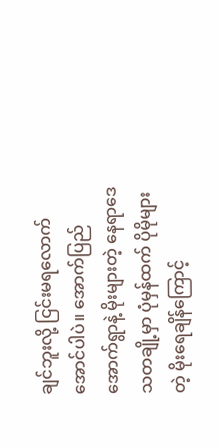ချင်ဘူးလို့ ငြင်းမရလောက်အောင်ပါပဲ။ အောက်ပြည်အောက်ရွာနဲ့ မိုးများတဲ့ နေရာဒေသတချို့မှာ ပုံမှန်ထက် ပိုမိုများတဲ့ မိုးရေချိန်ကြောင့်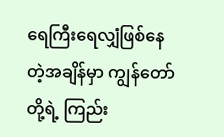ရေကြီးရေလျှံဖြစ်နေတဲ့အချိန်မှာ ကျွန်တော်တို့ရဲ့ ကြည်း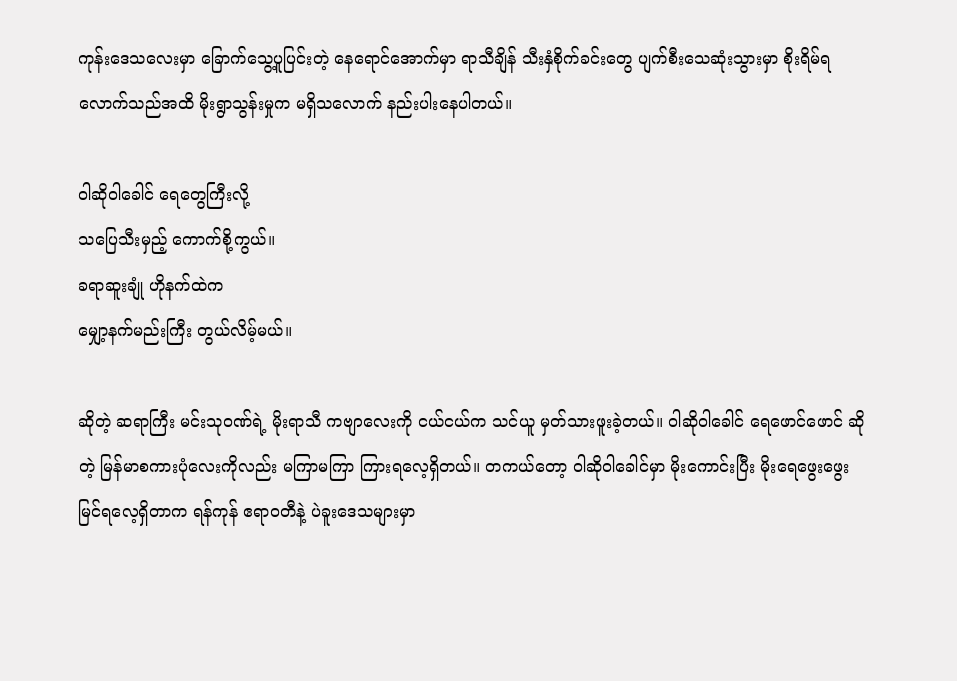ကုန်းဒေသလေးမှာ ခြောက်သွေ့ပူပြင်းတဲ့ နေရောင်အောက်မှာ ရာသီချိန် သီးနှံစိုက်ခင်းတွေ ပျက်စီးသေဆုံးသွားမှာ စိုးရိမ်ရလောက်သည်အထိ မိုးရွာသွန်းမှုက မရှိသလောက် နည်းပါးနေပါတယ်။

ဝါဆိုဝါခေါင် ရေတွေကြီးလို့
သပြေသီးမှည့် ကောက်စို့ကွယ်။
ခရာဆူးချုံ ဟိုနက်ထဲက
မျှော့နက်မည်းကြီး တွယ်လိမ့်မယ်။

ဆိုတဲ့ ဆရာကြီး မင်းသုဝဏ်ရဲ့ မိုးရာသီ ကဗျာလေးကို ငယ်ငယ်က သင်ယူ မှတ်သားဖူးခဲ့တယ်။ ဝါဆိုဝါခေါင် ရေဖောင်ဖောင် ဆိုတဲ့ မြန်မာစကားပုံလေးကိုလည်း မကြာမကြာ ကြားရလေ့ရှိတယ်။ တကယ်တော့ ဝါဆိုဝါခေါင်မှာ မိုးကောင်းပြီး မိုးရေဖွေးဖွေး မြင်ရလေ့ရှိတာက ရန်ကုန် ဧရာဝတီနဲ့ ပဲခူးဒေသများမှာ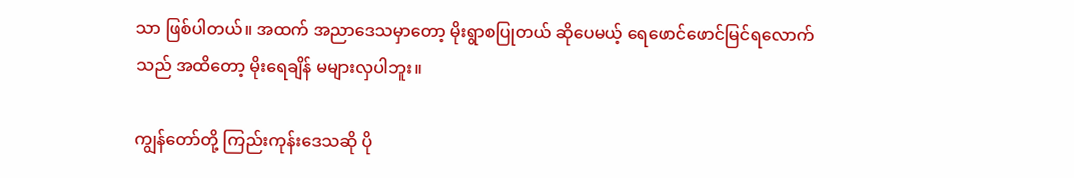သာ ဖြစ်ပါတယ်။ အထက် အညာဒေသမှာတော့ မိုးရွာစပြုတယ် ဆိုပေမယ့် ရေဖောင်ဖောင်မြင်ရလောက်သည် အထိတော့ မိုးရေချိန် မများလှပါဘူး။

ကျွန်တော်တို့ ကြည်းကုန်းဒေသဆို ပို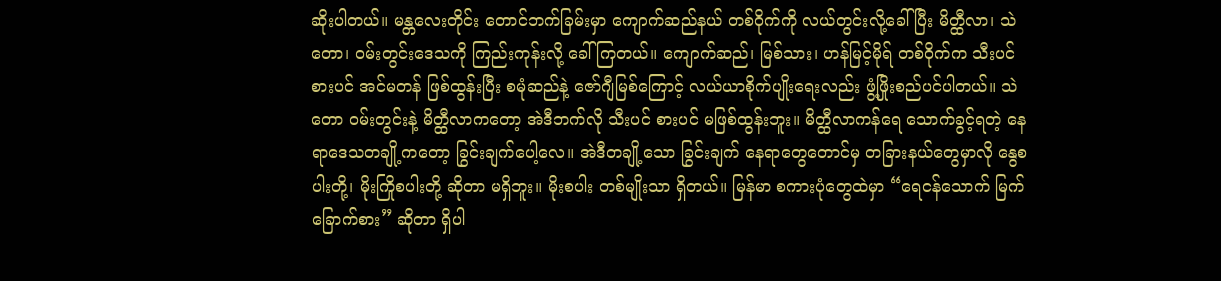ဆိုးပါတယ်။ မန္တလေးတိုင်း တောင်ဘက်ခြမ်းမှာ ကျောက်ဆည်နယ် တစ်ဝိုက်ကို လယ်တွင်းလို့ခေါ်ပြီး မိတ္ထီလာ၊ သဲတော၊ ဝမ်းတွင်းဒေသကို ကြည်းကုန်းလို့ ခေါ်ကြတယ်။ ကျောက်ဆည်၊ မြစ်သား၊ ဟန်မြင့်မိုရ် တစ်ဝိုက်က သီးပင် စားပင် အင်မတန် ဖြစ်ထွန်းပြီး စမုံဆည်နဲ့ ဇော်ဂျီမြစ်ကြောင့် လယ်ယာစိုက်ပျိုးရေးလည်း ဖွံ့ဖြိုးစည်ပင်ပါတယ်။ သဲတော ဝမ်းတွင်းနဲ့ မိတ္ထီလာကတော့ အဲဒီဘက်လို သီးပင် စားပင် မဖြစ်ထွန်းဘူး။ မိတ္ထီလာကန်ရေ သောက်ခွင့်ရတဲ့ နေရာဒေသတချို့ကတော့ ခြွင်းချက်ပေါ့လေ။ အဲဒီတချို့သော ခြွင်းချက် နေရာတွေတောင်မှ တခြားနယ်တွေမှာလို နွေစပါးတို့၊ မိုးကြိုစပါးတို့ ဆိုတာ မရှိဘူး။ မိုးစပါး တစ်မျိုးသာ ရှိတယ်။ မြန်မာ စကားပုံတွေထဲမှာ “ရေငန်သောက် မြက်ခြောက်စား” ဆိုတာ ရှိပါ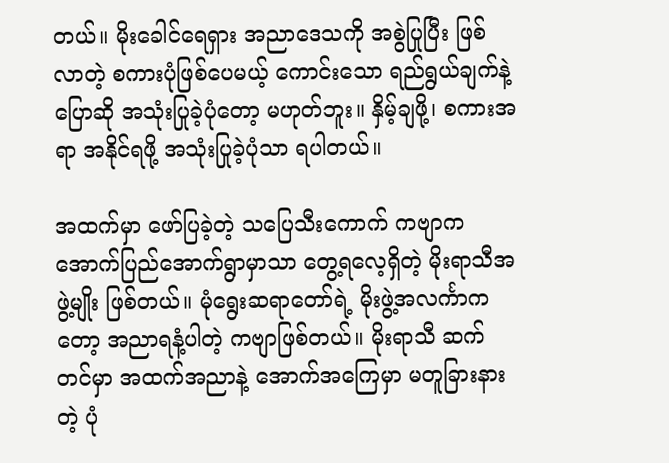တယ်။ မိုးခေါင်ရေရှား အညာဒေသကို အစွဲပြုပြီး ဖြစ်လာတဲ့ စကားပုံဖြစ်ပေမယ့် ကောင်းသော ရည်ရွယ်ချက်နဲ့ ပြောဆို အသုံးပြုခဲ့ပုံတော့ မဟုတ်ဘူး။ နှိမ့်ချဖို့၊ စကားအရာ အနိုင်ရဖို့ အသုံးပြုခဲ့ပုံသာ ရပါတယ်။

အထက်မှာ ဖော်ပြခဲ့တဲ့ သပြေသီးကောက် ကဗျာက အောက်ပြည်အောက်ရွာမှာသာ တွေ့ရလေ့ရှိတဲ့ မိုးရာသီအဖွဲ့မျိုး ဖြစ်တယ်။ မုံရွေးဆရာတော်ရဲ့ မိုးဖွဲ့အလင်္ကာကတော့ အညာရနံ့ပါတဲ့ ကဗျာဖြစ်တယ်။ မိုးရာသီ ဆက်တင်မှာ အထက်အညာနဲ့ အောက်အကြေမှာ မတူခြားနားတဲ့ ပုံ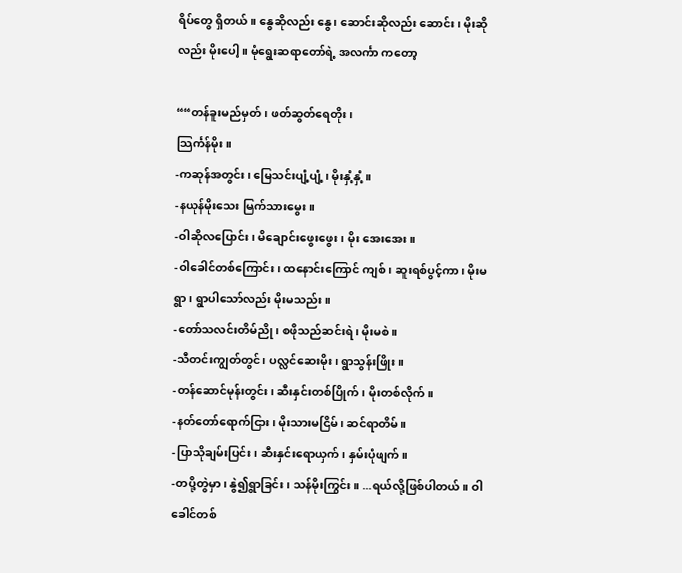ရိပ်တွေ ရှိတယ်။ နွေဆိုလည်း နွေ၊ ဆောင်းဆိုလည်း ဆောင်း၊ မိုးဆိုလည်း မိုးပေါ့။ မုံရွေးဆရာတော်ရဲ့ အလင်္ကာ ကတော့

““တန်ခူးမည်မှတ်၊ ဖတ်ဆွတ်ရေတိုး၊
သြင်္ကန်မိုး။
-ကဆုန်အတွင်း၊ မြေသင်းပျံ့ပျံ့၊ မိုးနှံ့နှံ့။
-နယုန်မိုးသေး မြက်သားမွေး။
-ဝါဆိုလပြောင်း၊ မိချောင်းဖွေးဖွေး၊ မိုး အေးအေး။
-ဝါခေါင်တစ်ကြောင်း၊ ထနောင်းကြောင် ကျစ်၊ ဆူးရစ်ပွင့်ကာ၊ မိုးမရွာ၊ ရွာပါသော်လည်း မိုးမသည်း။
-တော်သလင်းတိမ်ညို၊ စဖိုသည်ဆင်းရဲ၊ မိုးမစဲ။
-သီတင်းကျွတ်တွင်၊ ပလ္လင်ဆေးမိုး၊ ရွာသွန်းဖြိုး။
-တန်ဆောင်မုန်းတွင်း၊ ဆီးနှင်းတစ်ပြိုက်၊ မိုးတစ်လိုက်။
-နတ်တော်ရောက်ငြား၊ မိုးသားမငြိမ်၊ ဆင်ရာတိမ်။
-ပြာသိုချမ်းပြင်း၊ ဆီးနှင်းရောယှက်၊ နှမ်းပုံဖျက်။
-တပို့တွဲမှာ၊ နွဲ၍ရွာခြင်း၊ သန်မိုးကြွင်း။ ...ရယ်လို့ဖြစ်ပါတယ်။ ဝါခေါင်တစ်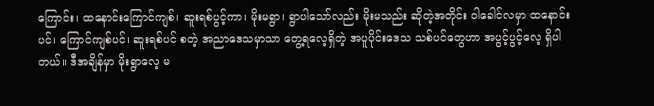ကြောင်း၊ ထနောင်းကြောင်ကျစ်၊ ဆူးရစ်ပွင့်ကာ၊ မိုးမရွာ၊ ရွာပါသော်လည်း မိုးမသည်း ဆိုတဲ့အတိုင်း ဝါခေါင်လမှာ ထနောင်းပင်၊ ကြောင်ကျစ်ပင်၊ ဆူးရစ်ပင် စတဲ့ အညာဒေသမှာသာ တွေ့ရလေ့ရှိတဲ့ အပူပိုင်းဒေသ သစ်ပင်တွေဟာ အပွင့်ပွင့်လေ့ ရှိပါတယ်။ ဒီအချိန်မှာ မိုးရွာလေ့ မ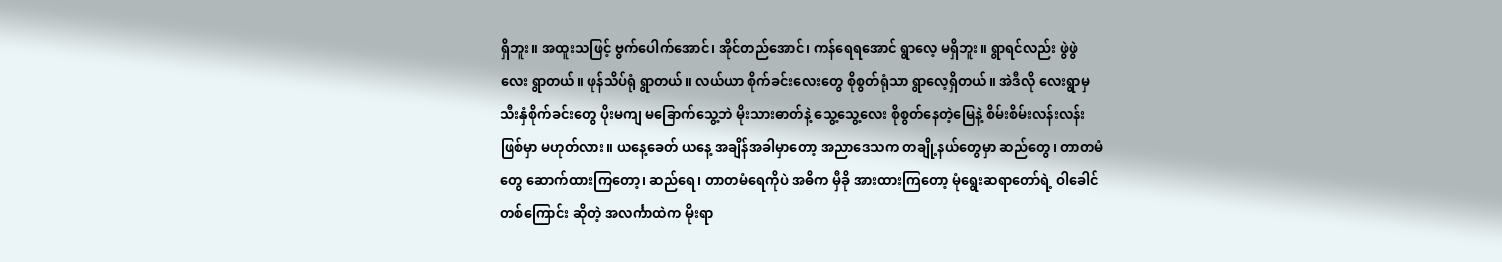ရှိဘူး။ အထူးသဖြင့် ဗွက်ပေါက်အောင်၊ အိုင်တည်အောင်၊ ကန်ရေရအောင် ရွာလေ့ မရှိဘူး။ ရွာရင်လည်း ဖွဲဖွဲလေး ရွာတယ်။ ဖုန်သိပ်ရုံ ရွာတယ်။ လယ်ယာ စိုက်ခင်းလေးတွေ စိုစွတ်ရုံသာ ရွာလေ့ရှိတယ်။ အဲဒီလို လေးရွာမှ သီးနှံစိုက်ခင်းတွေ ပိုးမကျ မခြောက်သွေ့ဘဲ မိုးသားဓာတ်နဲ့ သွေ့သွေ့လေး စိုစွတ်နေတဲ့မြေနဲ့ စိမ်းစိမ်းလန်းလန်း ဖြစ်မှာ မဟုတ်လား။ ယနေ့ခေတ် ယနေ့ အချိန်အခါမှာတော့ အညာဒေသက တချို့နယ်တွေမှာ ဆည်တွေ၊ တာတမံတွေ ဆောက်ထားကြတော့၊ ဆည်ရေ၊ တာတမံရေကိုပဲ အဓိက မှီခို အားထားကြတော့ မုံရွေးဆရာတော်ရဲ့ ဝါခေါင်တစ်ကြောင်း ဆိုတဲ့ အလင်္ကာထဲက မိုးရာ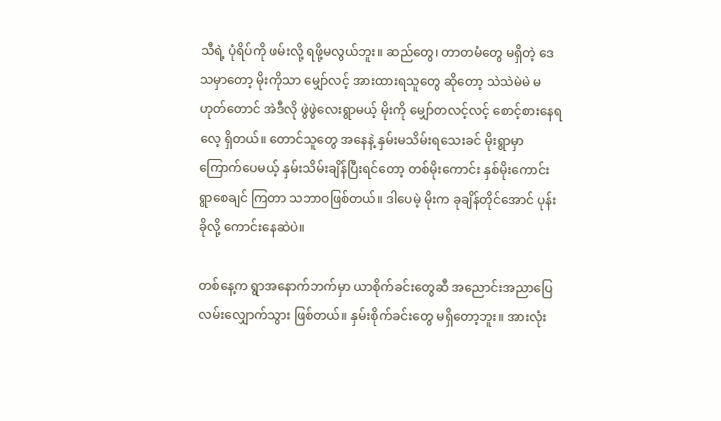သီရဲ့ ပုံရိပ်ကို ဖမ်းလို့ ရဖို့မလွယ်ဘူး။ ဆည်တွေ၊ တာတမံတွေ မရှိတဲ့ ဒေသမှာတော့ မိုးကိုသာ မျှော်လင့် အားထားရသူတွေ ဆိုတော့ သဲသဲမဲမဲ မဟုတ်တောင် အဲဒီလို ဖွဲဖွဲလေးရွာမယ့် မိုးကို မျှော်တလင့်လင့် စောင့်စားနေရလေ့ ရှိတယ်။ တောင်သူတွေ အနေနဲ့ နှမ်းမသိမ်းရသေးခင် မိုးရွာမှာ ကြောက်ပေမယ့် နှမ်းသိမ်းချိန်ပြီးရင်တော့ တစ်မိုးကောင်း နှစ်မိုးကောင်း ရွာစေချင် ကြတာ သဘာဝဖြစ်တယ်။ ဒါပေမဲ့ မိုးက ခုချိန်တိုင်အောင် ပုန်းခိုလို့ ကောင်းနေဆဲပဲ။

တစ်နေ့က ရွာအနောက်ဘက်မှာ ယာစိုက်ခင်းတွေဆီ အညောင်းအညာပြေ လမ်းလျှောက်သွား ဖြစ်တယ်။ နှမ်းစိုက်ခင်းတွေ မရှိတော့ဘူး။ အားလုံး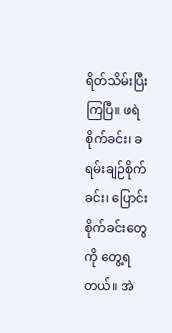ရိတ်သိမ်းပြီးကြပြီ။ ဖရဲစိုက်ခင်း၊ ခရမ်းချဉ်စိုက်ခင်း၊ ပြောင်းစိုက်ခင်းတွေကို တွေ့ရတယ်။ အဲ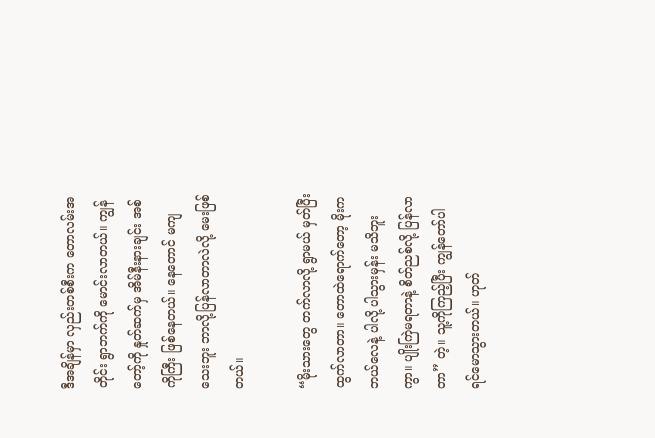ဒီအချိန်မှာ လှည်းတစ်စီးက တောလမ်းအတိုင်း ရွာဘက်ကို မောင်းလာတယ်။ ကျွန်တော့်ကို နှုတ်ဆက်မှ အိမ်နီးနားချင်း အစ်ကိုကြီး ဖြစ်နေတယ်။ နေတောင် မကျသေးဘူး ဘာလို့ပြန်လာတာလဲလို့ မေးဖြစ်တယ်။

“မိုးသားတွေ တက်လာလို့ ရွာမယ် မှတ်ပြီး ထွက်လာတာ။ တောထဲရောက်တော့ မိုးက ဘယ်လေနဲ့ ပါလို့ ပါသွားမှန်း မသိဘူးကွာ။ ပျိုးကြဲမရတာနဲ့ စိတ်ညစ်လို့ ပြန်လာတာ” တဲ့။ သူ့ကိုကြည့်ပြီး ကျွန်တော်ပါ ရင်မောသွားတယ်။ ဟုတ်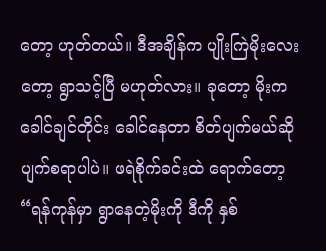တော့ ဟုတ်တယ်။ ဒီအချိန်က ပျိုးကြဲမိုးလေးတော့ ရွာသင့်ပြီ မဟုတ်လား။ ခုတော့ မိုးကခေါင်ချင်တိုင်း ခေါင်နေတာ စိတ်ပျက်မယ်ဆို ပျက်စရာပါပဲ။ ဖရဲစိုက်ခင်းထဲ ရောက်တော့ “ရန်ကုန်မှာ ရွာနေတဲ့မိုးကို ဒီကို နှစ်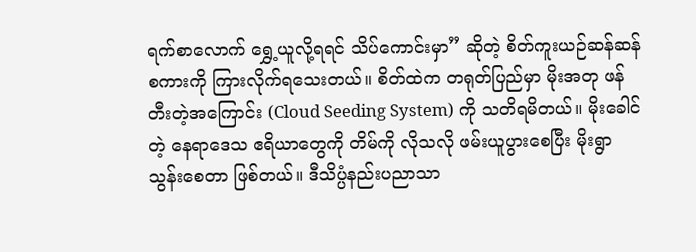ရက်စာလောက် ရွှေ့ယူလို့ရရင် သိပ်ကောင်းမှာ” ဆိုတဲ့ စိတ်ကူးယဉ်ဆန်ဆန် စကားကို ကြားလိုက်ရသေးတယ်။ စိတ်ထဲက တရုတ်ပြည်မှာ မိုးအတု ဖန်တီးတဲ့အကြောင်း (Cloud Seeding System) ကို သတိရမိတယ်။ မိုးခေါင်တဲ့ နေရာဒေသ ဧရိယာတွေကို တိမ်ကို လိုသလို ဖမ်းယူပွားစေပြီး မိုးရွာသွန်းစေတာ ဖြစ်တယ်။ ဒီသိပ္ပံနည်းပညာသာ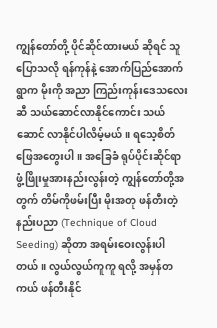ကျွန်တော်တို့ ပိုင်ဆိုင်ထားမယ် ဆိုရင် သူပြောသလို ရန်ကုန်နဲ့ အောက်ပြည်အောက်ရွာက မိုးကို အညာ ကြည်းကုန်းဒေသလေးဆီ သယ်ဆောင်လာနိုင်ကောင်း သယ်ဆောင် လာနိုင်ပါလိမ့်မယ်။ ရသေ့စိတ်ဖြေအတွေးပါ။ အခြေခံ ရုပ်ပိုင်းဆိုင်ရာ ဖွံ့ဖြိုးမှုအားနည်းလွန်းတဲ့ ကျွန်တော်တို့အတွက် တိမ်ကိုဖမ်းပြီး မိုးအတု ဖန်တီးတဲ့ နည်းပညာ (Technique of Cloud Seeding) ဆိုတာ အရမ်းဝေးလွန်းပါတယ်။ လွယ်လွယ်ကူကူ ရလို့ အမှန်တကယ် ဖန်တီးနိုင်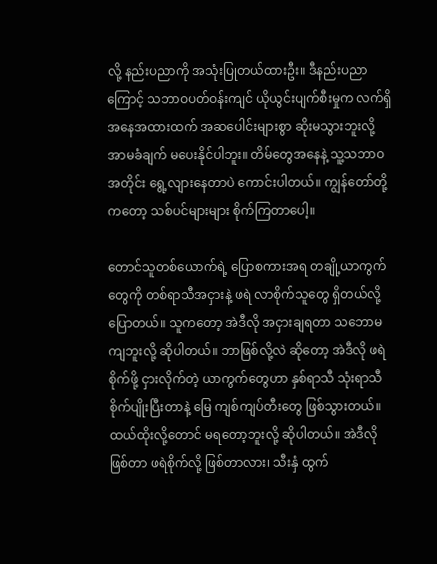လို့ နည်းပညာကို အသုံးပြုတယ်ထားဦး။ ဒီနည်းပညာကြောင့် သဘာဝပတ်ဝန်းကျင် ယိုယွင်းပျက်စီးမှုက လက်ရှိ အနေအထားထက် အဆပေါင်းများစွာ ဆိုးမသွားဘူးလို့ အာမခံချက် မပေးနိုင်ပါဘူး။ တိမ်တွေအနေနဲ့ သူ့သဘာဝအတိုင်း ရွေ့လျားနေတာပဲ ကောင်းပါတယ်။ ကျွန်တော်တို့ကတော့ သစ်ပင်များများ စိုက်ကြတာပေါ့။

တောင်သူတစ်ယောက်ရဲ့ ပြောစကားအရ တချို့ယာကွက်တွေကို တစ်ရာသီအငှားနဲ့ ဖရဲ လာစိုက်သူတွေ ရှိတယ်လို့ ပြောတယ်။ သူကတော့ အဲဒီလို အငှားချရတာ သဘောမကျဘူးလို့ ဆိုပါတယ်။ ဘာဖြစ်လို့လဲ ဆိုတော့ အဲဒီလို ဖရဲစိုက်ဖို့ ငှားလိုက်တဲ့ ယာကွက်တွေဟာ နှစ်ရာသီ သုံးရာသီ စိုက်ပျိုးပြီးတာနဲ့ မြေ ကျစ်ကျပ်တီးတွေ ဖြစ်သွားတယ်။ ထယ်ထိုးလို့တောင် မရတော့ဘူးလို့ ဆိုပါတယ်။ အဲဒီလိုဖြစ်တာ ဖရဲစိုက်လို့ ဖြစ်တာလား၊ သီးနှံ ထွက်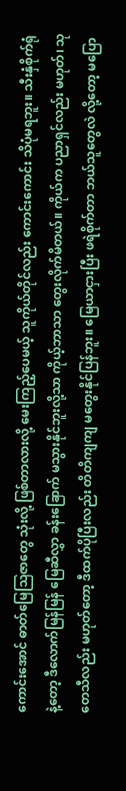ကောင်းအောင် ဓာတ်မြေသြဇာတွေ သုံးလို့ ဖြစ်တာလားလို့ မေးကြည့်ပေမယ့် သူကိုယ်တိုင်လည်း ကောင်းကောင်း သိပုံမရဘူး။ သီးနှံစိုက်ရုံနဲ့တော့ ဒီလောက်မြန်မြန် မြေဆီလွှာ ခန်းခြောက် မသွားနိုင်ဘူးလို့သာ ကိုယ့်ဘာသာ တွေးလိုက်မိတယ်။ ကိုယ်က ပညာရှင်လည်း မဟုတ်၊ သုတေသီလည်း မဟုတ်တော့ ဒီထက်ပိုပြီးလည်း တိတိကျကျ မတွေးနိုင်ပြန်ဘူး။ မြေယာငှားပြီး ဖရဲစိုက်တာ ဘယ်သူတွေလဲ လို့တော့ မပြော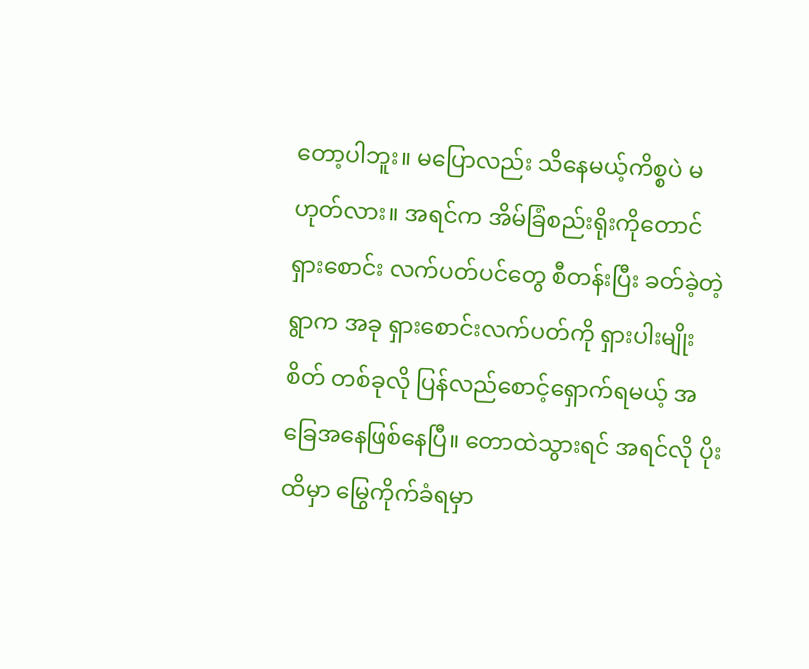တော့ပါဘူး။ မပြောလည်း သိနေမယ့်ကိစ္စပဲ မဟုတ်လား။ အရင်က အိမ်ခြံစည်းရိုးကိုတောင် ရှားစောင်း လက်ပတ်ပင်တွေ စီတန်းပြီး ခတ်ခဲ့တဲ့ရွာက အခု ရှားစောင်းလက်ပတ်ကို ရှားပါးမျိုးစိတ် တစ်ခုလို ပြန်လည်စောင့်ရှောက်ရမယ့် အခြေအနေဖြစ်နေပြီ။ တောထဲသွားရင် အရင်လို ပိုးထိမှာ မြွေကိုက်ခံရမှာ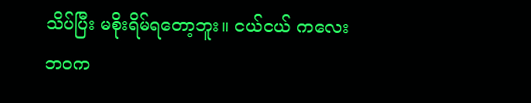သိပ်ပြီး မစိုးရိမ်ရတော့ဘူး။ ငယ်ငယ် ကလေးဘဝက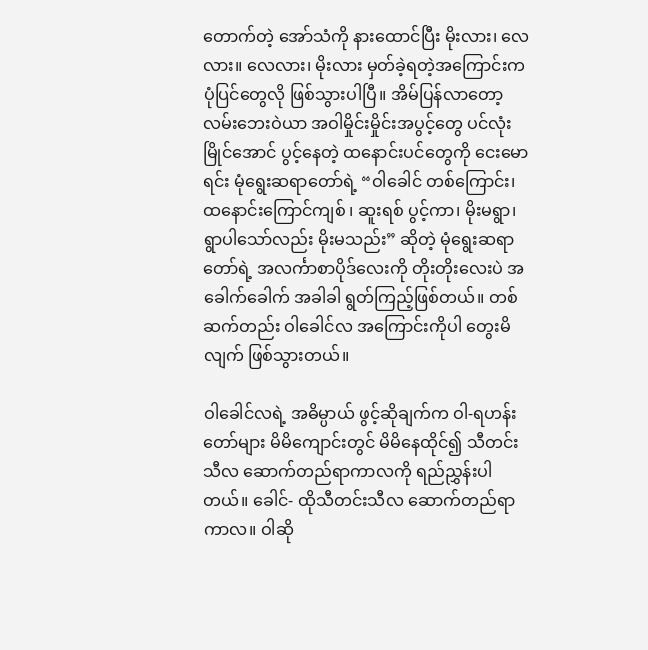တောက်တဲ့ အော်သံကို နားထောင်ပြီး မိုးလား၊ လေလား။ လေလား၊ မိုးလား မှတ်ခဲ့ရတဲ့အကြောင်းက ပုံပြင်တွေလို ဖြစ်သွားပါပြီ။ အိမ်ပြန်လာတော့ လမ်းဘေးဝဲယာ အဝါမှိုင်းမှိုင်းအပွင့်တွေ ပင်လုံးမြိုင်အောင် ပွင့်နေတဲ့ ထနောင်းပင်တွေကို ငေးမောရင်း မုံရွေးဆရာတော်ရဲ့ “ဝါခေါင် တစ်ကြောင်း၊ ထနောင်းကြောင်ကျစ် ၊ ဆူးရစ် ပွင့်ကာ၊ မိုးမရွာ၊ ရွာပါသော်လည်း မိုးမသည်း” ဆိုတဲ့ မုံရွေးဆရာတော်ရဲ့ အလင်္ကာစာပိုဒ်လေးကို တိုးတိုးလေးပဲ အခေါက်ခေါက် အခါခါ ရွတ်ကြည့်ဖြစ်တယ်။ တစ်ဆက်တည်း ဝါခေါင်လ အကြောင်းကိုပါ တွေးမိလျက် ဖြစ်သွားတယ်။

ဝါခေါင်လရဲ့ အဓိမ္ပာယ် ဖွင့်ဆိုချက်က ဝါ-ရဟန်းတော်များ မိမိကျောင်းတွင် မိမိနေထိုင်၍ သီတင်းသီလ ဆောက်တည်ရာကာလကို ရည်ညွှန်းပါတယ်။ ခေါင်- ထိုသီတင်းသီလ ဆောက်တည်ရာကာလ။ ဝါဆို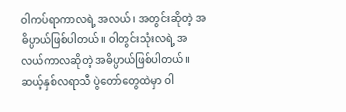ဝါကပ်ရာကာလရဲ့ အလယ်၊ အတွင်းဆိုတဲ့ အဓိပ္ပာယ်ဖြစ်ပါတယ်။ ဝါတွင်းသုံးလရဲ့ အလယ်ကာလဆိုတဲ့ အဓိပ္ပာယ်ဖြစ်ပါတယ်။ ဆယ့်နှစ်လရာသီ ပွဲတော်တွေထဲမှာ ဝါ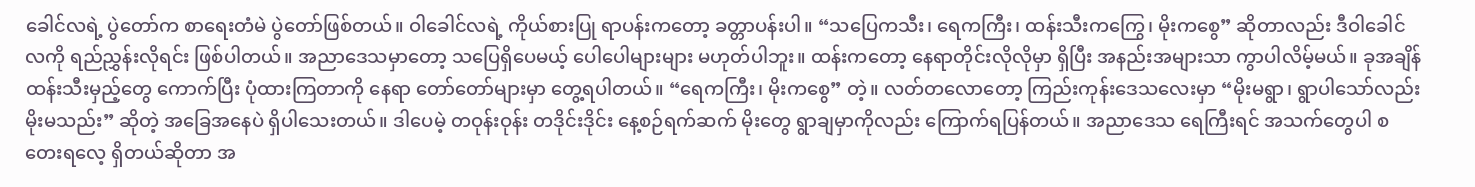ခေါင်လရဲ့ ပွဲတော်က စာရေးတံမဲ ပွဲတော်ဖြစ်တယ်။ ဝါခေါင်လရဲ့ ကိုယ်စားပြု ရာပန်းကတော့ ခတ္တာပန်းပါ။ “သပြေကသီး၊ ရေကကြီး၊ ထန်းသီးကကြွေ၊ မိုးကစွေ” ဆိုတာလည်း ဒီဝါခေါင်လကို ရည်ညွှန်းလိုရင်း ဖြစ်ပါတယ်။ အညာဒေသမှာတော့ သပြေရှိပေမယ့် ပေါပေါများများ မဟုတ်ပါဘူး။ ထန်းကတော့ နေရာတိုင်းလိုလိုမှာ ရှိပြီး အနည်းအများသာ ကွာပါလိမ့်မယ်။ ခုအချိန် ထန်းသီးမှည့်တွေ ကောက်ပြီး ပုံထားကြတာကို နေရာ တော်တော်များမှာ တွေ့ရပါတယ်။ “ရေကကြီး၊ မိုးကစွေ” တဲ့။ လတ်တလောတော့ ကြည်းကုန်းဒေသလေးမှာ “မိုးမရွာ၊ ရွာပါသော်လည်း မိုးမသည်း” ဆိုတဲ့ အခြေအနေပဲ ရှိပါသေးတယ်။ ဒါပေမဲ့ တဝုန်းဝုန်း တဒိုင်းဒိုင်း နေ့စဉ်ရက်ဆက် မိုးတွေ ရွာချမှာကိုလည်း ကြောက်ရပြန်တယ်။ အညာဒေသ ရေကြီးရင် အသက်တွေပါ စတေးရလေ့ ရှိတယ်ဆိုတာ အ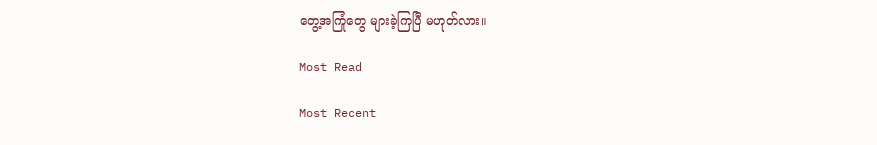တွေ့အကြုံတွေ များခဲ့ကြပြီ မဟုတ်လား။

Most Read

Most Recent